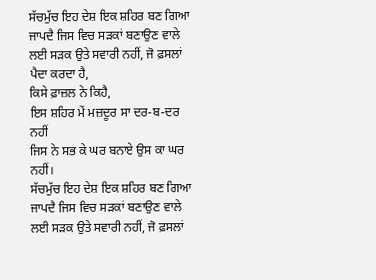ਸੱਚਮੁੱਚ ਇਹ ਦੇਸ਼ ਇਕ ਸ਼ਹਿਰ ਬਣ ਗਿਆ ਜਾਪਦੈ ਜਿਸ ਵਿਚ ਸੜਕਾਂ ਬਣਾਉਣ ਵਾਲੇ ਲਈ ਸੜਕ ਉਤੇ ਸਵਾਰੀ ਨਹੀਂ, ਜੋ ਫ਼ਸਲਾਂ ਪੈਦਾ ਕਰਦਾ ਹੈ,
ਕਿਸੇ ਫ਼ਾਜ਼ਲ ਨੇ ਕਿਹੈ,
ਇਸ ਸ਼ਹਿਰ ਮੇਂ ਮਜ਼ਦੂਰ ਸਾ ਦਰ-ਬ-ਦਰ ਨਹੀਂ
ਜਿਸ ਨੇ ਸਭ ਕੇ ਘਰ ਬਨਾਏ ਉਸ ਕਾ ਘਰ ਨਹੀਂ।
ਸੱਚਮੁੱਚ ਇਹ ਦੇਸ਼ ਇਕ ਸ਼ਹਿਰ ਬਣ ਗਿਆ ਜਾਪਦੈ ਜਿਸ ਵਿਚ ਸੜਕਾਂ ਬਣਾਉਣ ਵਾਲੇ ਲਈ ਸੜਕ ਉਤੇ ਸਵਾਰੀ ਨਹੀਂ, ਜੋ ਫ਼ਸਲਾਂ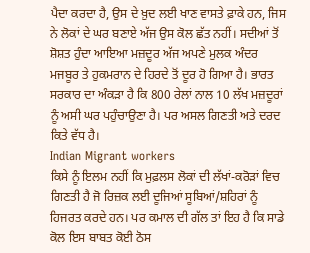ਪੈਦਾ ਕਰਦਾ ਹੈ, ਉਸ ਦੇ ਖ਼ੁਦ ਲਈ ਖਾਣ ਵਾਸਤੇ ਫ਼ਾਕੇ ਹਨ, ਜਿਸ ਨੇ ਲੋਕਾਂ ਦੇ ਘਰ ਬਣਾਏ ਅੱਜ ਉਸ ਕੋਲ ਛੱਤ ਨਹੀਂ। ਸਦੀਆਂ ਤੋਂ ਸ਼ੋਸ਼ਤ ਹੁੰਦਾ ਆਇਆ ਮਜ਼ਦੂਰ ਅੱਜ ਅਪਣੇ ਮੁਲਕ ਅੰਦਰ ਮਜਬੂਰ ਤੇ ਹੁਕਮਰਾਨ ਦੇ ਹਿਰਦੇ ਤੋਂ ਦੂਰ ਹੋ ਗਿਆ ਹੈ। ਭਾਰਤ ਸਰਕਾਰ ਦਾ ਅੰਕੜਾ ਹੈ ਕਿ 800 ਰੇਲਾਂ ਨਾਲ 10 ਲੱਖ ਮਜ਼ਦੂਰਾਂ ਨੂੰ ਅਸੀ ਘਰ ਪਹੁੰਚਾਉਣਾ ਹੈ। ਪਰ ਅਸਲ ਗਿਣਤੀ ਅਤੇ ਦਰਦ ਕਿਤੇ ਵੱਧ ਹੈ।
Indian Migrant workers
ਕਿਸੇ ਨੂੰ ਇਲਮ ਨਹੀਂ ਕਿ ਮੁਫ਼ਲਸ ਲੋਕਾਂ ਦੀ ਲੱਖਾਂ-ਕਰੋੜਾਂ ਵਿਚ ਗਿਣਤੀ ਹੈ ਜੋ ਰਿਜ਼ਕ ਲਈ ਦੂਜਿਆਂ ਸੂਬਿਆਂ/ਸ਼ਹਿਰਾਂ ਨੂੰ ਹਿਜਰਤ ਕਰਦੇ ਹਨ। ਪਰ ਕਮਾਲ ਦੀ ਗੱਲ ਤਾਂ ਇਹ ਹੈ ਕਿ ਸਾਡੇ ਕੋਲ ਇਸ ਬਾਬਤ ਕੋਈ ਠੋਸ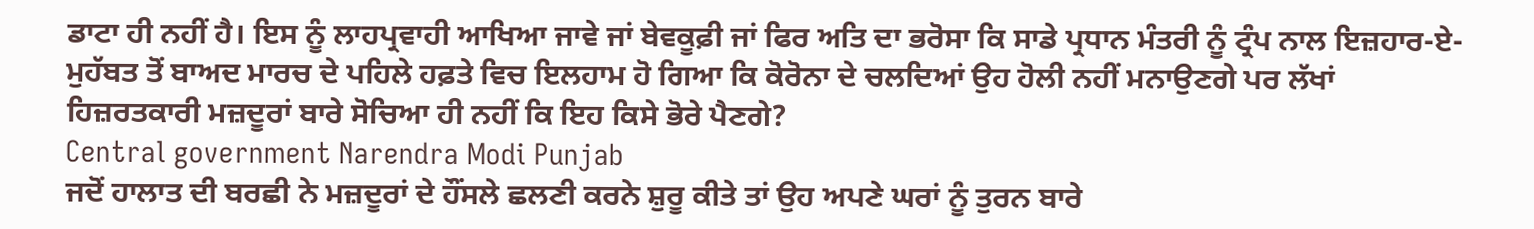ਡਾਟਾ ਹੀ ਨਹੀਂ ਹੈ। ਇਸ ਨੂੰ ਲਾਹਪ੍ਰਵਾਹੀ ਆਖਿਆ ਜਾਵੇ ਜਾਂ ਬੇਵਕੂਫ਼ੀ ਜਾਂ ਫਿਰ ਅਤਿ ਦਾ ਭਰੋਸਾ ਕਿ ਸਾਡੇ ਪ੍ਰਧਾਨ ਮੰਤਰੀ ਨੂੰ ਟ੍ਰੰਪ ਨਾਲ ਇਜ਼ਹਾਰ-ਏ-ਮੁਹੱਬਤ ਤੋਂ ਬਾਅਦ ਮਾਰਚ ਦੇ ਪਹਿਲੇ ਹਫ਼ਤੇ ਵਿਚ ਇਲਹਾਮ ਹੋ ਗਿਆ ਕਿ ਕੋਰੋਨਾ ਦੇ ਚਲਦਿਆਂ ਉਹ ਹੋਲੀ ਨਹੀਂ ਮਨਾਉਣਗੇ ਪਰ ਲੱਖਾਂ ਹਿਜ਼ਰਤਕਾਰੀ ਮਜ਼ਦੂਰਾਂ ਬਾਰੇ ਸੋਚਿਆ ਹੀ ਨਹੀਂ ਕਿ ਇਹ ਕਿਸੇ ਭੋਰੇ ਪੈਣਗੇ?
Central government Narendra Modi Punjab
ਜਦੋਂ ਹਾਲਾਤ ਦੀ ਬਰਛੀ ਨੇ ਮਜ਼ਦੂਰਾਂ ਦੇ ਹੌਂਸਲੇ ਛਲਣੀ ਕਰਨੇ ਸ਼ੁਰੂ ਕੀਤੇ ਤਾਂ ਉਹ ਅਪਣੇ ਘਰਾਂ ਨੂੰ ਤੁਰਨ ਬਾਰੇ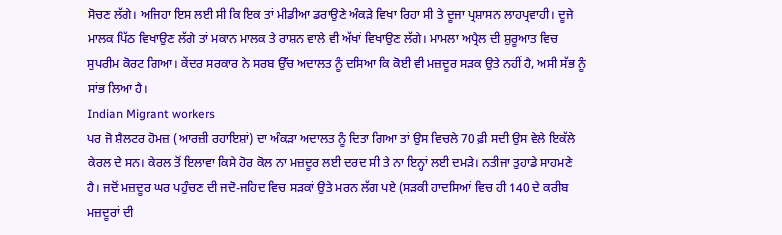ਸੋਚਣ ਲੱਗੇ। ਅਜਿਹਾ ਇਸ ਲਈ ਸੀ ਕਿ ਇਕ ਤਾਂ ਮੀਡੀਆ ਡਰਾਉਣੇ ਅੰਕੜੇ ਵਿਖਾ ਰਿਹਾ ਸੀ ਤੇ ਦੂਜਾ ਪ੍ਰਸ਼ਾਸਨ ਲਾਹਪ੍ਰਵਾਹੀ। ਦੂਜੇ ਮਾਲਕ ਪਿੱਠ ਵਿਖਾਉਣ ਲੱਗੇ ਤਾਂ ਮਕਾਨ ਮਾਲਕ ਤੇ ਰਾਸ਼ਨ ਵਾਲੇ ਵੀ ਅੱਖਾਂ ਵਿਖਾਉਣ ਲੱਗੇ। ਮਾਮਲਾ ਅਪ੍ਰੈਲ ਦੀ ਸ਼ੁਰੂਆਤ ਵਿਚ ਸੁਪਰੀਮ ਕੋਰਟ ਗਿਆ। ਕੇਂਦਰ ਸਰਕਾਰ ਨੇ ਸਰਬ ਉੱਚ ਅਦਾਲਤ ਨੂੰ ਦਸਿਆ ਕਿ ਕੋਈ ਵੀ ਮਜ਼ਦੂਰ ਸੜਕ ਉਤੇ ਨਹੀਂ ਹੈ, ਅਸੀ ਸੱਭ ਨੂੰ ਸਾਂਭ ਲਿਆ ਹੈ।
Indian Migrant workers
ਪਰ ਜੋ ਸ਼ੈਲਟਰ ਹੋਮਜ਼ (ਆਰਜ਼ੀ ਰਹਾਇਸ਼ਾਂ) ਦਾ ਅੰਕੜਾ ਅਦਾਲਤ ਨੂੰ ਦਿਤਾ ਗਿਆ ਤਾਂ ਉਸ ਵਿਚਲੇ 70 ਫ਼ੀ ਸਦੀ ਉਸ ਵੇਲੇ ਇਕੱਲੇ ਕੇਰਲ ਦੇ ਸਨ। ਕੇਰਲ ਤੋਂ ਇਲਾਵਾ ਕਿਸੇ ਹੋਰ ਕੋਲ ਨਾ ਮਜ਼ਦੂਰ ਲਈ ਦਰਦ ਸੀ ਤੇ ਨਾ ਇਨ੍ਹਾਂ ਲਈ ਦਮੜੇ। ਨਤੀਜਾ ਤੁਹਾਡੇ ਸਾਹਮਣੇ ਹੈ। ਜਦੋਂ ਮਜ਼ਦੂਰ ਘਰ ਪਹੁੰਚਣ ਦੀ ਜਦੋ-ਜਹਿਦ ਵਿਚ ਸੜਕਾਂ ਉਤੇ ਮਰਨ ਲੱਗ ਪਏ (ਸੜਕੀ ਹਾਦਸਿਆਂ ਵਿਚ ਹੀ 140 ਦੇ ਕਰੀਬ ਮਜ਼ਦੂਰਾਂ ਦੀ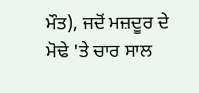ਮੌਤ), ਜਦੋਂ ਮਜ਼ਦੂਰ ਦੇ ਮੋਢੇ 'ਤੇ ਚਾਰ ਸਾਲ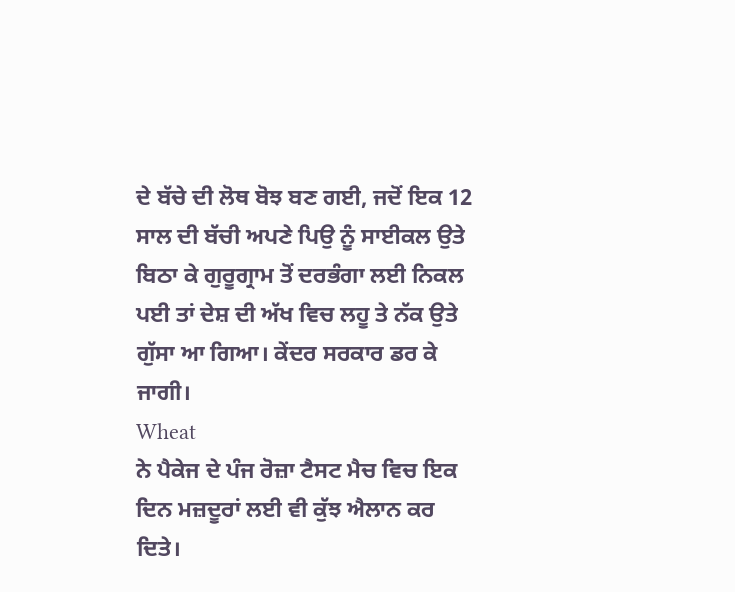ਦੇ ਬੱਚੇ ਦੀ ਲੋਥ ਬੋਝ ਬਣ ਗਈ, ਜਦੋਂ ਇਕ 12 ਸਾਲ ਦੀ ਬੱਚੀ ਅਪਣੇ ਪਿਉ ਨੂੰ ਸਾਈਕਲ ਉਤੇ ਬਿਠਾ ਕੇ ਗੁਰੂਗ੍ਰਾਮ ਤੋਂ ਦਰਭੰਗਾ ਲਈ ਨਿਕਲ ਪਈ ਤਾਂ ਦੇਸ਼ ਦੀ ਅੱਖ ਵਿਚ ਲਹੂ ਤੇ ਨੱਕ ਉਤੇ ਗੁੱਸਾ ਆ ਗਿਆ। ਕੇਂਦਰ ਸਰਕਾਰ ਡਰ ਕੇ ਜਾਗੀ।
Wheat
ਨੇ ਪੈਕੇਜ ਦੇ ਪੰਜ ਰੋਜ਼ਾ ਟੈਸਟ ਮੈਚ ਵਿਚ ਇਕ ਦਿਨ ਮਜ਼ਦੂਰਾਂ ਲਈ ਵੀ ਕੁੱਝ ਐਲਾਨ ਕਰ ਦਿਤੇ।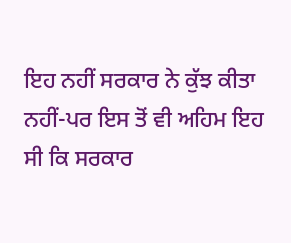ਇਹ ਨਹੀਂ ਸਰਕਾਰ ਨੇ ਕੁੱਝ ਕੀਤਾ ਨਹੀਂ-ਪਰ ਇਸ ਤੋਂ ਵੀ ਅਹਿਮ ਇਹ ਸੀ ਕਿ ਸਰਕਾਰ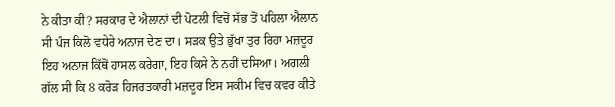ਨੇ ਕੀਤਾ ਕੀ? ਸਰਕਾਰ ਦੇ ਐਲਾਨਾਂ ਦੀ ਪੋਟਲੀ ਵਿਚੋਂ ਸੱਭ ਤੋਂ ਪਹਿਲਾ ਐਲਾਨ ਸੀ ਪੰਜ ਕਿਲੋ ਵਧੇਰੇ ਅਨਾਜ ਦੇਣ ਦਾ। ਸੜਕ ਉਤੇ ਭੁੱਖਾ ਤੁਰ ਰਿਹਾ ਮਜ਼ਦੂਰ ਇਹ ਅਨਾਜ ਕਿੱਥੋਂ ਹਾਸਲ ਕਰੇਗਾ, ਇਹ ਕਿਸੇ ਨੇ ਨਹੀਂ ਦਸਿਆ। ਅਗਲੀ ਗੱਲ ਸੀ ਕਿ 8 ਕਰੋੜ ਹਿਜਰਤਕਾਰੀ ਮਜ਼ਦੂਰ ਇਸ ਸਕੀਮ ਵਿਚ ਕਵਰ ਕੀਤੇ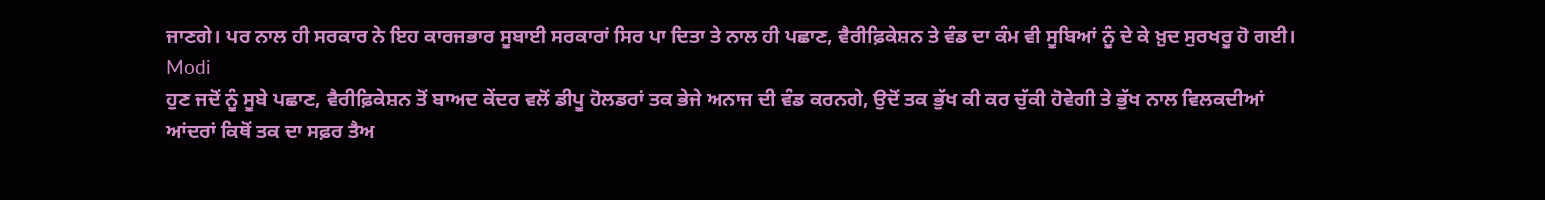ਜਾਣਗੇ। ਪਰ ਨਾਲ ਹੀ ਸਰਕਾਰ ਨੇ ਇਹ ਕਾਰਜਭਾਰ ਸੂਬਾਈ ਸਰਕਾਰਾਂ ਸਿਰ ਪਾ ਦਿਤਾ ਤੇ ਨਾਲ ਹੀ ਪਛਾਣ, ਵੈਰੀਫ਼ਿਕੇਸ਼ਨ ਤੇ ਵੰਡ ਦਾ ਕੰਮ ਵੀ ਸੂਬਿਆਂ ਨੂੰ ਦੇ ਕੇ ਖ਼ੁਦ ਸੁਰਖਰੂ ਹੋ ਗਈ।
Modi
ਹੁਣ ਜਦੋਂ ਨੂੰ ਸੂਬੇ ਪਛਾਣ, ਵੈਰੀਫ਼ਿਕੇਸ਼ਨ ਤੋਂ ਬਾਅਦ ਕੇਂਦਰ ਵਲੋਂ ਡੀਪੂ ਹੋਲਡਰਾਂ ਤਕ ਭੇਜੇ ਅਨਾਜ ਦੀ ਵੰਡ ਕਰਨਗੇ, ਉਦੋਂ ਤਕ ਭੁੱਖ ਕੀ ਕਰ ਚੁੱਕੀ ਹੋਵੇਗੀ ਤੇ ਭੁੱਖ ਨਾਲ ਵਿਲਕਦੀਆਂ ਆਂਦਰਾਂ ਕਿਥੋਂ ਤਕ ਦਾ ਸਫ਼ਰ ਤੈਅ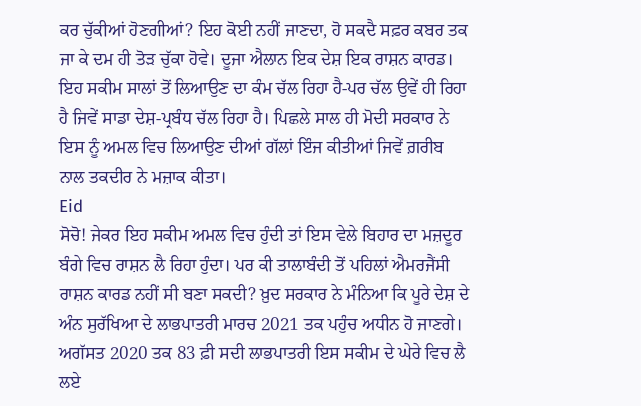ਕਰ ਚੁੱਕੀਆਂ ਹੋਣਗੀਆਂ? ਇਹ ਕੋਈ ਨਹੀਂ ਜਾਣਦਾ, ਹੋ ਸਕਦੈ ਸਫ਼ਰ ਕਬਰ ਤਕ ਜਾ ਕੇ ਦਮ ਹੀ ਤੋੜ ਚੁੱਕਾ ਹੋਵੇ। ਦੂਜਾ ਐਲਾਨ ਇਕ ਦੇਸ਼ ਇਕ ਰਾਸ਼ਨ ਕਾਰਡ। ਇਹ ਸਕੀਮ ਸਾਲਾਂ ਤੋਂ ਲਿਆਉਣ ਦਾ ਕੰਮ ਚੱਲ ਰਿਹਾ ਹੈ-ਪਰ ਚੱਲ ਉਵੇਂ ਹੀ ਰਿਹਾ ਹੈ ਜਿਵੇਂ ਸਾਡਾ ਦੇਸ਼-ਪ੍ਰਬੰਧ ਚੱਲ ਰਿਹਾ ਹੈ। ਪਿਛਲੇ ਸਾਲ ਹੀ ਮੋਦੀ ਸਰਕਾਰ ਨੇ ਇਸ ਨੂੰ ਅਮਲ ਵਿਚ ਲਿਆਉਣ ਦੀਆਂ ਗੱਲਾਂ ਇੰਜ ਕੀਤੀਆਂ ਜਿਵੇਂ ਗ਼ਰੀਬ ਨਾਲ ਤਕਦੀਰ ਨੇ ਮਜ਼ਾਕ ਕੀਤਾ।
Eid
ਸੋਚੋ! ਜੇਕਰ ਇਹ ਸਕੀਮ ਅਮਲ ਵਿਚ ਹੁੰਦੀ ਤਾਂ ਇਸ ਵੇਲੇ ਬਿਹਾਰ ਦਾ ਮਜ਼ਦੂਰ ਬੰਗੇ ਵਿਚ ਰਾਸ਼ਨ ਲੈ ਰਿਹਾ ਹੁੰਦਾ। ਪਰ ਕੀ ਤਾਲਾਬੰਦੀ ਤੋਂ ਪਹਿਲਾਂ ਐਮਰਜੈਂਸੀ ਰਾਸ਼ਨ ਕਾਰਡ ਨਹੀਂ ਸੀ ਬਣਾ ਸਕਦੀ? ਖ਼ੁਦ ਸਰਕਾਰ ਨੇ ਮੰਨਿਆ ਕਿ ਪੂਰੇ ਦੇਸ਼ ਦੇ ਅੰਨ ਸੁਰੱਖਿਆ ਦੇ ਲਾਭਪਾਤਰੀ ਮਾਰਚ 2021 ਤਕ ਪਹੁੰਚ ਅਧੀਨ ਹੋ ਜਾਣਗੇ। ਅਗੱਸਤ 2020 ਤਕ 83 ਫ਼ੀ ਸਦੀ ਲਾਭਪਾਤਰੀ ਇਸ ਸਕੀਮ ਦੇ ਘੇਰੇ ਵਿਚ ਲੈ ਲਏ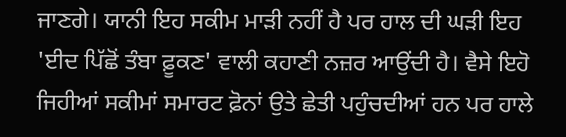ਜਾਣਗੇ। ਯਾਨੀ ਇਹ ਸਕੀਮ ਮਾੜੀ ਨਹੀਂ ਹੈ ਪਰ ਹਾਲ ਦੀ ਘੜੀ ਇਹ 'ਈਦ ਪਿੱਛੋਂ ਤੰਬਾ ਫ਼ੂਕਣ' ਵਾਲੀ ਕਹਾਣੀ ਨਜ਼ਰ ਆਉਂਦੀ ਹੈ। ਵੈਸੇ ਇਹੋ ਜਿਹੀਆਂ ਸਕੀਮਾਂ ਸਮਾਰਟ ਫ਼ੋਨਾਂ ਉਤੇ ਛੇਤੀ ਪਹੁੰਚਦੀਆਂ ਹਨ ਪਰ ਹਾਲੇ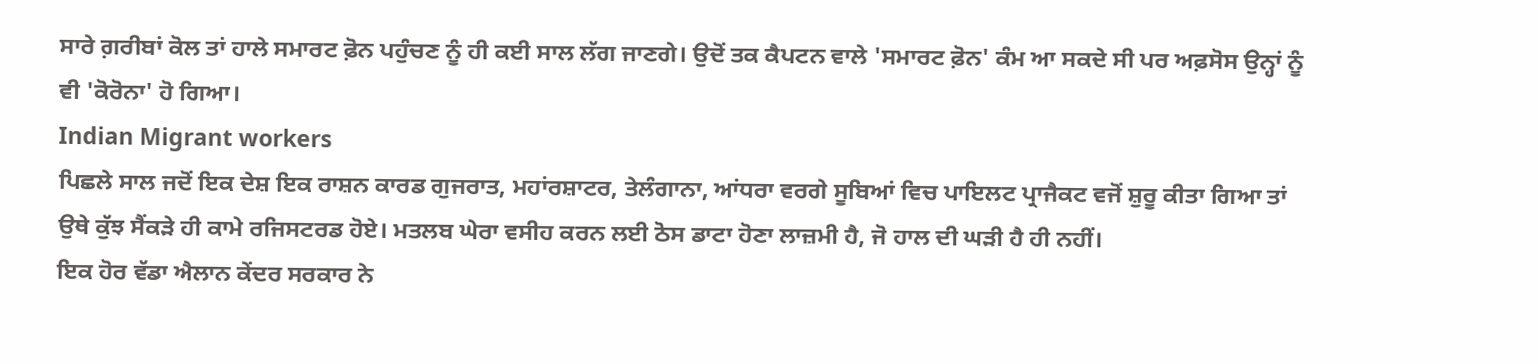ਸਾਰੇ ਗ਼ਰੀਬਾਂ ਕੋਲ ਤਾਂ ਹਾਲੇ ਸਮਾਰਟ ਫ਼ੋਨ ਪਹੁੰਚਣ ਨੂੰ ਹੀ ਕਈ ਸਾਲ ਲੱਗ ਜਾਣਗੇ। ਉਦੋਂ ਤਕ ਕੈਪਟਨ ਵਾਲੇ 'ਸਮਾਰਟ ਫ਼ੋਨ' ਕੰਮ ਆ ਸਕਦੇ ਸੀ ਪਰ ਅਫ਼ਸੋਸ ਉਨ੍ਹਾਂ ਨੂੰ ਵੀ 'ਕੋਰੋਨਾ' ਹੋ ਗਿਆ।
Indian Migrant workers
ਪਿਛਲੇ ਸਾਲ ਜਦੋਂ ਇਕ ਦੇਸ਼ ਇਕ ਰਾਸ਼ਨ ਕਾਰਡ ਗੁਜਰਾਤ, ਮਹਾਂਰਸ਼ਾਟਰ, ਤੇਲੰਗਾਨਾ, ਆਂਧਰਾ ਵਰਗੇ ਸੂਬਿਆਂ ਵਿਚ ਪਾਇਲਟ ਪ੍ਰਾਜੈਕਟ ਵਜੋਂ ਸ਼ੁਰੂ ਕੀਤਾ ਗਿਆ ਤਾਂ ਉਥੇ ਕੁੱਝ ਸੈਂਕੜੇ ਹੀ ਕਾਮੇ ਰਜਿਸਟਰਡ ਹੋਏ। ਮਤਲਬ ਘੇਰਾ ਵਸੀਹ ਕਰਨ ਲਈ ਠੋਸ ਡਾਟਾ ਹੋਣਾ ਲਾਜ਼ਮੀ ਹੈ, ਜੋ ਹਾਲ ਦੀ ਘੜੀ ਹੈ ਹੀ ਨਹੀਂ।
ਇਕ ਹੋਰ ਵੱਡਾ ਐਲਾਨ ਕੇਂਦਰ ਸਰਕਾਰ ਨੇ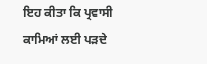ਇਹ ਕੀਤਾ ਕਿ ਪ੍ਰਵਾਸੀ ਕਾਮਿਆਂ ਲਈ ਪੜਦੇ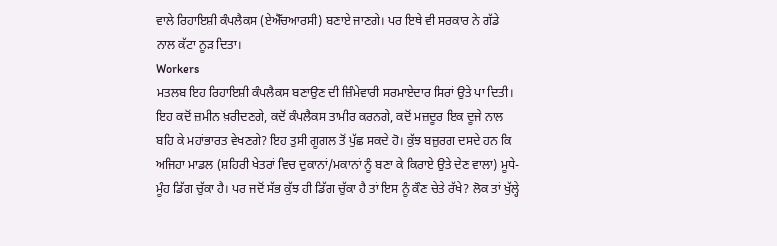ਵਾਲੇ ਰਿਹਾਇਸ਼ੀ ਕੰਪਲੈਕਸ (ਏਐੱਚਆਰਸੀ) ਬਣਾਏ ਜਾਣਗੇ। ਪਰ ਇਥੇ ਵੀ ਸਰਕਾਰ ਨੇ ਗੱਡੇ ਨਾਲ ਕੱਟਾ ਨੂੜ ਦਿਤਾ।
Workers
ਮਤਲਬ ਇਹ ਰਿਹਾਇਸ਼ੀ ਕੰਪਲੈਕਸ ਬਣਾਉਣ ਦੀ ਜ਼ਿੰਮੇਵਾਰੀ ਸਰਮਾਏਦਾਰ ਸਿਰਾਂ ਉਤੇ ਪਾ ਦਿਤੀ। ਇਹ ਕਦੋਂ ਜ਼ਮੀਨ ਖ਼ਰੀਦਣਗੇ, ਕਦੋਂ ਕੰਪਲੈਕਸ ਤਾਮੀਰ ਕਰਨਗੇ, ਕਦੋਂ ਮਜ਼ਦੂਰ ਇਕ ਦੂਜੇ ਨਾਲ ਬਹਿ ਕੇ ਮਹਾਂਭਾਰਤ ਵੇਖਣਗੇ? ਇਹ ਤੁਸੀ ਗੂਗਲ ਤੋਂ ਪੁੱਛ ਸਕਦੇ ਹੋ। ਕੁੱਝ ਬਜ਼ੁਰਗ ਦਸਦੇ ਹਨ ਕਿ ਅਜਿਹਾ ਮਾਡਲ (ਸ਼ਹਿਰੀ ਖੇਤਰਾਂ ਵਿਚ ਦੁਕਾਨਾਂ/ਮਕਾਨਾਂ ਨੂੰ ਬਣਾ ਕੇ ਕਿਰਾਏ ਉਤੇ ਦੇਣ ਵਾਲਾ) ਮੂਧੇ-ਮੂੰਹ ਡਿੱਗ ਚੁੱਕਾ ਹੈ। ਪਰ ਜਦੋਂ ਸੱਭ ਕੁੱਝ ਹੀ ਡਿੱਗ ਚੁੱਕਾ ਹੈ ਤਾਂ ਇਸ ਨੂੰ ਕੌਣ ਚੇਤੇ ਰੱਖੇ? ਲੋਕ ਤਾਂ ਖੁੱਲ੍ਹੇ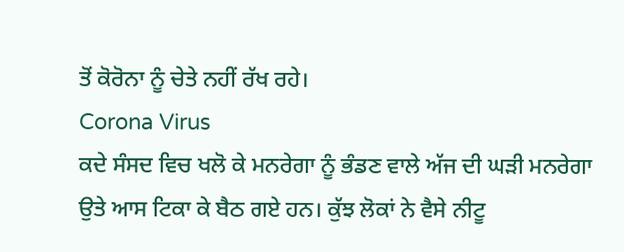ਤੋਂ ਕੋਰੋਨਾ ਨੂੰ ਚੇਤੇ ਨਹੀਂ ਰੱਖ ਰਹੇ।
Corona Virus
ਕਦੇ ਸੰਸਦ ਵਿਚ ਖਲੋ ਕੇ ਮਨਰੇਗਾ ਨੂੰ ਭੰਡਣ ਵਾਲੇ ਅੱਜ ਦੀ ਘੜੀ ਮਨਰੇਗਾ ਉਤੇ ਆਸ ਟਿਕਾ ਕੇ ਬੈਠ ਗਏ ਹਨ। ਕੁੱਝ ਲੋਕਾਂ ਨੇ ਵੈਸੇ ਨੀਟੂ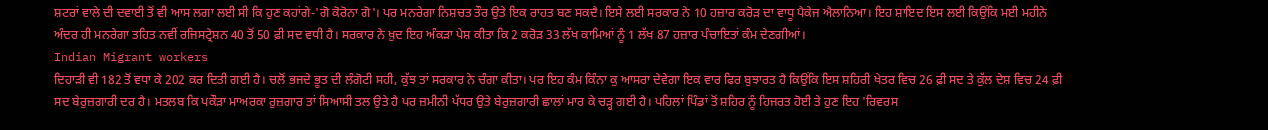ਸ਼ਟਰਾਂ ਵਾਲੇ ਦੀ ਦਵਾਈ ਤੋਂ ਵੀ ਆਸ ਲਗਾ ਲਈ ਸੀ ਕਿ ਹੁਣ ਕਹਾਂਗੇ-'ਗੋ ਕੋਰੋਨਾ ਗੋ'। ਪਰ ਮਨਰੇਗਾ ਨਿਸ਼ਚਤ ਤੌਰ ਉਤੇ ਇਕ ਰਾਹਤ ਬਣ ਸਕਦੈ। ਇਸੇ ਲਈ ਸਰਕਾਰ ਨੇ 10 ਹਜ਼ਾਰ ਕਰੋੜ ਦਾ ਵਾਧੂ ਪੈਕੇਜ ਐਲਾਨਿਆ। ਇਹ ਸ਼ਾਇਦ ਇਸ ਲਈ ਕਿਉਂਕਿ ਮਈ ਮਹੀਨੇ ਅੰਦਰ ਹੀ ਮਨਰੇਗਾ ਤਹਿਤ ਨਵੀਂ ਰਜਿਸਟ੍ਰੇਸ਼ਨ 40 ਤੋਂ 50 ਫ਼ੀ ਸਦ ਵਧੀ ਹੈ। ਸਰਕਾਰ ਨੇ ਖ਼ੁਦ ਇਹ ਅੰਕੜਾ ਪੇਸ਼ ਕੀਤਾ ਕਿ 2 ਕਰੋੜ 33 ਲੱਖ ਕਾਮਿਆਂ ਨੂੰ 1 ਲੱਖ 87 ਹਜ਼ਾਰ ਪੰਚਾਇਤਾਂ ਕੰਮ ਦੇਣਗੀਆਂ।
Indian Migrant workers
ਦਿਹਾੜੀ ਵੀ 182 ਤੋਂ ਵਧਾ ਕੇ 202 ਕਰ ਦਿਤੀ ਗਈ ਹੈ। ਚਲੋਂ ਭਜਦੇ ਭੂਤ ਦੀ ਲੰਗੋਟੀ ਸਹੀ, ਕੁੱਝ ਤਾਂ ਸਰਕਾਰ ਨੇ ਚੰਗਾ ਕੀਤਾ। ਪਰ ਇਹ ਕੰਮ ਕਿੰਨਾ ਕੁ ਆਸਰਾ ਦੇਵੇਗਾ ਇਕ ਵਾਰ ਫਿਰ ਬੁਝਾਰਤ ਹੈ ਕਿਉਂਕਿ ਇਸ ਸ਼ਹਿਰੀ ਖੇਤਰ ਵਿਚ 26 ਫ਼ੀ ਸਦ ਤੇ ਕੁੱਲ ਦੇਸ਼ ਵਿਚ 24 ਫ਼ੀ ਸਦ ਬੇਰੁਜ਼ਗਾਰੀ ਦਰ ਹੈ। ਮਤਲਬ ਕਿ ਪਕੌੜਾ ਮਾਅਰਕਾ ਰੁਜ਼ਗਾਰ ਤਾਂ ਸਿਆਸੀ ਤਲ ਉਤੇ ਹੈ ਪਰ ਜ਼ਮੀਨੀ ਪੱਧਰ ਉਤੇ ਬੇਰੁਜ਼ਗਾਰੀ ਛਾਲਾਂ ਮਾਰ ਕੇ ਚੜ੍ਹ ਗਈ ਹੈ। ਪਹਿਲਾਂ ਪਿੰਡਾਂ ਤੋਂ ਸ਼ਹਿਰ ਨੂੰ ਹਿਜਰਤ ਹੋਈ ਤੇ ਹੁਣ ਇਹ 'ਰਿਵਰਸ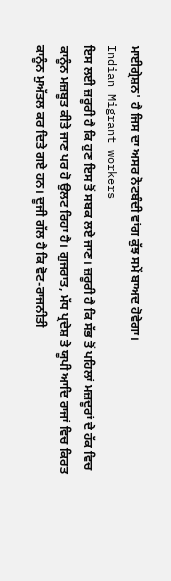ਮਾਈਗ੍ਰੇਸ਼ਨ' ਹੈ ਜਿਸ ਦਾ ਅਸਰ ਨੋਟਬੰਦੀ ਵਾਂਗ ਕੁੱਝ ਸਮੇਂ ਬਾਅਦ ਹੋਵੇਗਾ।
Indian Migrant workers
ਇਸ ਲਈ ਜ਼ਰੂਰੀ ਹੈ ਕਿ ਹੁਣ ਇਸ ਤੋਂ ਸਬਕ ਲਏ ਜਾਣ। ਜ਼ਰੂਰੀ ਹੈ ਕਿ ਸੱਭ ਤੋਂ ਪਹਿਲਾਂ ਮਜ਼ਦੂਰਾਂ ਦੇ ਹੱਕ ਵਿਚ ਕਾਨੂੰਨ ਮਜ਼ਬੂਤ ਕੀਤੇ ਜਾਣ ਪਰ ਹੋ ਉਲਟ ਰਿਹਾ ਹੈ। ਗੁਜਰਾਤ, ਮੱਧ ਪ੍ਰਦੇਸ਼ ਤੇ ਯੂਪੀ ਆਦਿ ਰਾਜਾਂ ਵਿਚ ਕਿਰਤ ਕਾਨੂੰਨ ਮੁਅੱਤਲ ਕਰ ਦਿਤੇ ਗਏ ਹਨ। ਦੂਜੀ ਗੱਲ ਹੈ ਕਿ ਵੋਟ-ਰਾਜਨੀਤੀ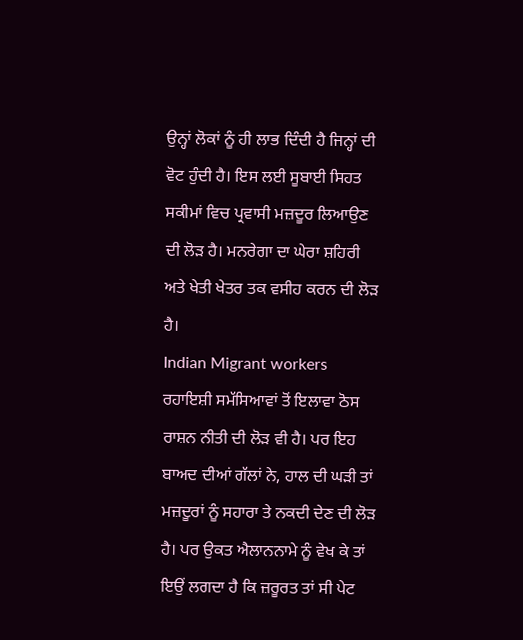ਉਨ੍ਹਾਂ ਲੋਕਾਂ ਨੂੰ ਹੀ ਲਾਭ ਦਿੰਦੀ ਹੈ ਜਿਨ੍ਹਾਂ ਦੀ ਵੋਟ ਹੁੰਦੀ ਹੈ। ਇਸ ਲਈ ਸੂਬਾਈ ਸਿਹਤ ਸਕੀਮਾਂ ਵਿਚ ਪ੍ਰਵਾਸੀ ਮਜ਼ਦੂਰ ਲਿਆਉਣ ਦੀ ਲੋੜ ਹੈ। ਮਨਰੇਗਾ ਦਾ ਘੇਰਾ ਸ਼ਹਿਰੀ ਅਤੇ ਖੇਤੀ ਖੇਤਰ ਤਕ ਵਸੀਹ ਕਰਨ ਦੀ ਲੋੜ ਹੈ।
Indian Migrant workers
ਰਹਾਇਸ਼ੀ ਸਮੱਸਿਆਵਾਂ ਤੋਂ ਇਲਾਵਾ ਠੋਸ ਰਾਸ਼ਨ ਨੀਤੀ ਦੀ ਲੋੜ ਵੀ ਹੈ। ਪਰ ਇਹ ਬਾਅਦ ਦੀਆਂ ਗੱਲਾਂ ਨੇ, ਹਾਲ ਦੀ ਘੜੀ ਤਾਂ ਮਜ਼ਦੂਰਾਂ ਨੂੰ ਸਹਾਰਾ ਤੇ ਨਕਦੀ ਦੇਣ ਦੀ ਲੋੜ ਹੈ। ਪਰ ਉਕਤ ਐਲਾਨਨਾਮੇ ਨੂੰ ਵੇਖ ਕੇ ਤਾਂ ਇਉਂ ਲਗਦਾ ਹੈ ਕਿ ਜ਼ਰੂਰਤ ਤਾਂ ਸੀ ਪੇਟ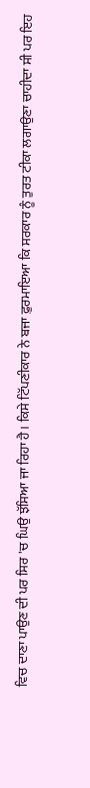ਵਿਚ ਦਾਣਾ ਪਾਉਣ ਦੀ ਪਰ ਸਿਰ 'ਚ ਘਿਉ ਝੱਸਿਆ ਜਾ ਰਿਹਾ ਹੈ। ਕਿਸੇ ਟਿੱਪਣੀਕਾਰ ਨੇ ਬਜਾ ਫ਼ੁਰਮਾਇਆ ਕਿ ਸਰਕਾਰ ਨੂੰ ਤੁਰਤ ਟੀਕਾ ਲਗਾਉਣਾ ਚਾਹੀਦਾ ਸੀ ਪਰ ਇਹ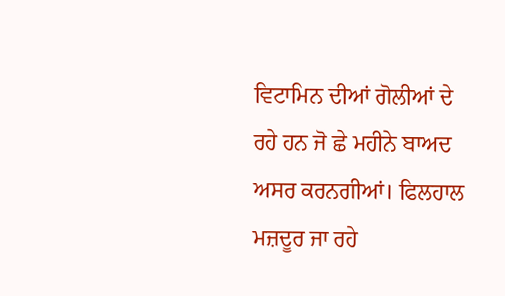ਵਿਟਾਮਿਨ ਦੀਆਂ ਗੋਲੀਆਂ ਦੇ ਰਹੇ ਹਨ ਜੋ ਛੇ ਮਹੀਨੇ ਬਾਅਦ ਅਸਰ ਕਰਨਗੀਆਂ। ਫਿਲਹਾਲ ਮਜ਼ਦੂਰ ਜਾ ਰਹੇ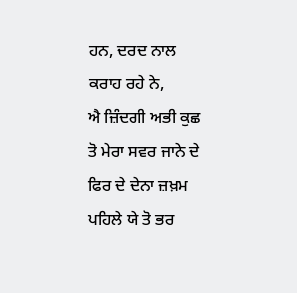ਹਨ, ਦਰਦ ਨਾਲ ਕਰਾਹ ਰਹੇ ਨੇ,
ਐ ਜ਼ਿੰਦਗੀ ਅਭੀ ਕੁਛ ਤੋ ਮੇਰਾ ਸਵਰ ਜਾਨੇ ਦੇ
ਫਿਰ ਦੇ ਦੇਨਾ ਜ਼ਖ਼ਮ ਪਹਿਲੇ ਯੇ ਤੋ ਭਰ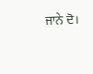ਜਾਨੇ ਦੋ।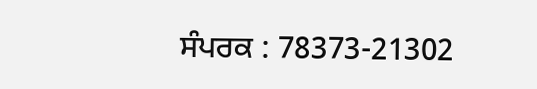ਸੰਪਰਕ : 78373-21302